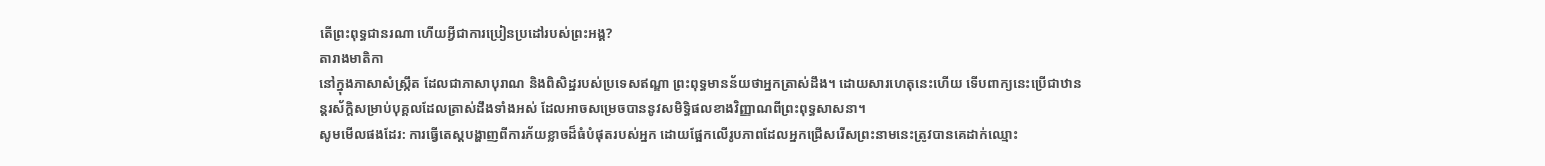តើព្រះពុទ្ធជានរណា ហើយអ្វីជាការប្រៀនប្រដៅរបស់ព្រះអង្គ?
តារាងមាតិកា
នៅក្នុងភាសាសំស្រ្កឹត ដែលជាភាសាបុរាណ និងពិសិដ្ឋរបស់ប្រទេសឥណ្ឌា ព្រះពុទ្ធមានន័យថាអ្នកត្រាស់ដឹង។ ដោយសារហេតុនេះហើយ ទើបពាក្យនេះប្រើជាឋានន្តរស័ក្តិសម្រាប់បុគ្គលដែលត្រាស់ដឹងទាំងអស់ ដែលអាចសម្រេចបាននូវសមិទ្ធិផលខាងវិញ្ញាណពីព្រះពុទ្ធសាសនា។
សូមមើលផងដែរ: ការធ្វើតេស្តបង្ហាញពីការភ័យខ្លាចដ៏ធំបំផុតរបស់អ្នក ដោយផ្អែកលើរូបភាពដែលអ្នកជ្រើសរើសព្រះនាមនេះត្រូវបានគេដាក់ឈ្មោះ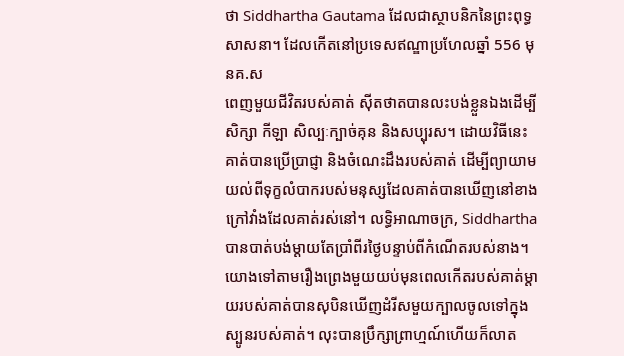ថា Siddhartha Gautama ដែលជាស្ថាបនិកនៃព្រះពុទ្ធសាសនា។ ដែលកើតនៅប្រទេសឥណ្ឌាប្រហែលឆ្នាំ 556 មុនគ.ស
ពេញមួយជីវិតរបស់គាត់ ស៊ីតថាតបានលះបង់ខ្លួនឯងដើម្បីសិក្សា កីឡា សិល្បៈក្បាច់គុន និងសប្បុរស។ ដោយវិធីនេះ គាត់បានប្រើប្រាជ្ញា និងចំណេះដឹងរបស់គាត់ ដើម្បីព្យាយាមយល់ពីទុក្ខលំបាករបស់មនុស្សដែលគាត់បានឃើញនៅខាងក្រៅវាំងដែលគាត់រស់នៅ។ លទ្ធិអាណាចក្រ, Siddhartha បានបាត់បង់ម្តាយតែប្រាំពីរថ្ងៃបន្ទាប់ពីកំណើតរបស់នាង។ យោងទៅតាមរឿងព្រេងមួយយប់មុនពេលកើតរបស់គាត់ម្តាយរបស់គាត់បានសុបិនឃើញដំរីសមួយក្បាលចូលទៅក្នុងស្បូនរបស់គាត់។ លុះបានប្រឹក្សាព្រាហ្មណ៍ហើយក៏លាត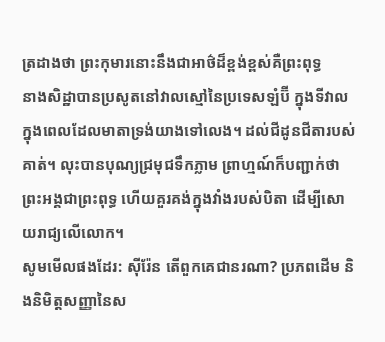ត្រដាងថា ព្រះកុមារនោះនឹងជាអាថ៌ដ៏ខ្ពង់ខ្ពស់គឺព្រះពុទ្ធ
នាងសិដ្ឋាបានប្រសូតនៅវាលស្មៅនៃប្រទេសឡំប៊ី ក្នុងទីវាល ក្នុងពេលដែលមាតាទ្រង់យាងទៅលេង។ ដល់ជីដូនជីតារបស់គាត់។ លុះបានបុណ្យជ្រមុជទឹកភ្លាម ព្រាហ្មណ៍ក៏បញ្ជាក់ថា ព្រះអង្គជាព្រះពុទ្ធ ហើយគួរគង់ក្នុងវាំងរបស់បិតា ដើម្បីសោយរាជ្យលើលោក។
សូមមើលផងដែរ: ស៊ីរ៉ែន តើពួកគេជានរណា? ប្រភពដើម និងនិមិត្តសញ្ញានៃស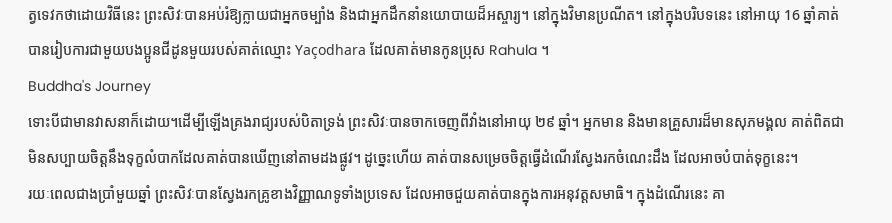ត្វទេវកថាដោយវិធីនេះ ព្រះសិវៈបានអប់រំឱ្យក្លាយជាអ្នកចម្បាំង និងជាអ្នកដឹកនាំនយោបាយដ៏អស្ចារ្យ។ នៅក្នុងវិមានប្រណីត។ នៅក្នុងបរិបទនេះ នៅអាយុ 16 ឆ្នាំគាត់បានរៀបការជាមួយបងប្អូនជីដូនមួយរបស់គាត់ឈ្មោះ Yaçodhara ដែលគាត់មានកូនប្រុស Rahula ។
Buddha's Journey
ទោះបីជាមានវាសនាក៏ដោយ។ដើម្បីឡើងគ្រងរាជ្យរបស់បិតាទ្រង់ ព្រះសិវៈបានចាកចេញពីវាំងនៅអាយុ ២៩ ឆ្នាំ។ អ្នកមាន និងមានគ្រួសារដ៏មានសុភមង្គល គាត់ពិតជាមិនសប្បាយចិត្តនឹងទុក្ខលំបាកដែលគាត់បានឃើញនៅតាមដងផ្លូវ។ ដូច្នេះហើយ គាត់បានសម្រេចចិត្តធ្វើដំណើរស្វែងរកចំណេះដឹង ដែលអាចបំបាត់ទុក្ខនេះ។
រយៈពេលជាងប្រាំមួយឆ្នាំ ព្រះសិវៈបានស្វែងរកគ្រូខាងវិញ្ញាណទូទាំងប្រទេស ដែលអាចជួយគាត់បានក្នុងការអនុវត្តសមាធិ។ ក្នុងដំណើរនេះ គា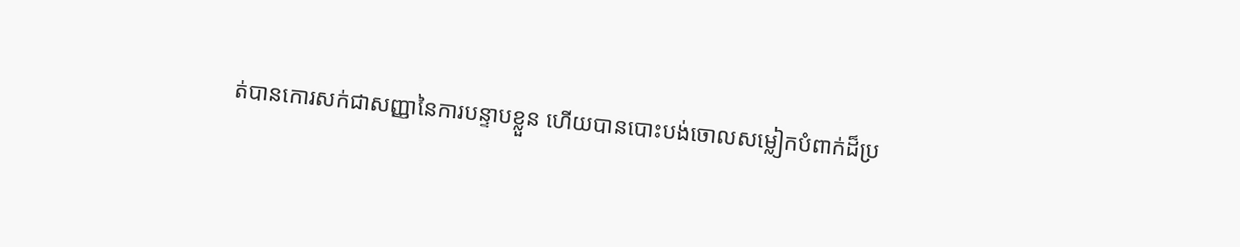ត់បានកោរសក់ជាសញ្ញានៃការបន្ទាបខ្លួន ហើយបានបោះបង់ចោលសម្លៀកបំពាក់ដ៏ប្រ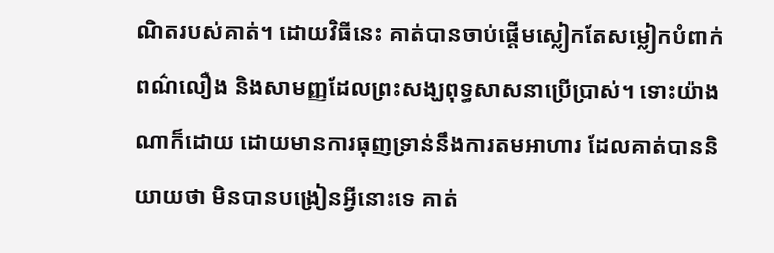ណិតរបស់គាត់។ ដោយវិធីនេះ គាត់បានចាប់ផ្តើមស្លៀកតែសម្លៀកបំពាក់ពណ៌លឿង និងសាមញ្ញដែលព្រះសង្ឃពុទ្ធសាសនាប្រើប្រាស់។ ទោះយ៉ាងណាក៏ដោយ ដោយមានការធុញទ្រាន់នឹងការតមអាហារ ដែលគាត់បាននិយាយថា មិនបានបង្រៀនអ្វីនោះទេ គាត់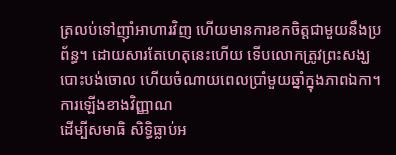ត្រលប់ទៅញ៉ាំអាហារវិញ ហើយមានការខកចិត្តជាមួយនឹងប្រព័ន្ធ។ ដោយសារតែហេតុនេះហើយ ទើបលោកត្រូវព្រះសង្ឃបោះបង់ចោល ហើយចំណាយពេលប្រាំមួយឆ្នាំក្នុងភាពឯកា។
ការឡើងខាងវិញ្ញាណ
ដើម្បីសមាធិ សិទិ្ធធ្លាប់អ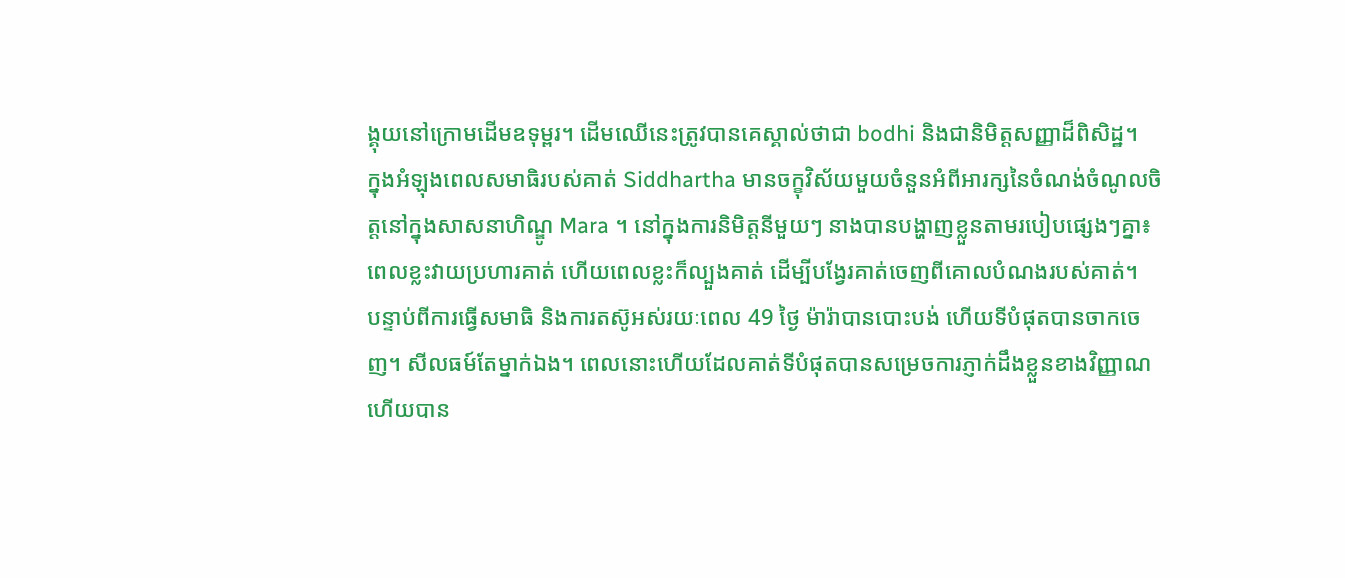ង្គុយនៅក្រោមដើមឧទុម្ពរ។ ដើមឈើនេះត្រូវបានគេស្គាល់ថាជា bodhi និងជានិមិត្តសញ្ញាដ៏ពិសិដ្ឋ។
ក្នុងអំឡុងពេលសមាធិរបស់គាត់ Siddhartha មានចក្ខុវិស័យមួយចំនួនអំពីអារក្សនៃចំណង់ចំណូលចិត្តនៅក្នុងសាសនាហិណ្ឌូ Mara ។ នៅក្នុងការនិមិត្តនីមួយៗ នាងបានបង្ហាញខ្លួនតាមរបៀបផ្សេងៗគ្នា៖ ពេលខ្លះវាយប្រហារគាត់ ហើយពេលខ្លះក៏ល្បួងគាត់ ដើម្បីបង្វែរគាត់ចេញពីគោលបំណងរបស់គាត់។
បន្ទាប់ពីការធ្វើសមាធិ និងការតស៊ូអស់រយៈពេល 49 ថ្ងៃ ម៉ារ៉ាបានបោះបង់ ហើយទីបំផុតបានចាកចេញ។ សីលធម៍តែម្នាក់ឯង។ ពេលនោះហើយដែលគាត់ទីបំផុតបានសម្រេចការភ្ញាក់ដឹងខ្លួនខាងវិញ្ញាណ ហើយបាន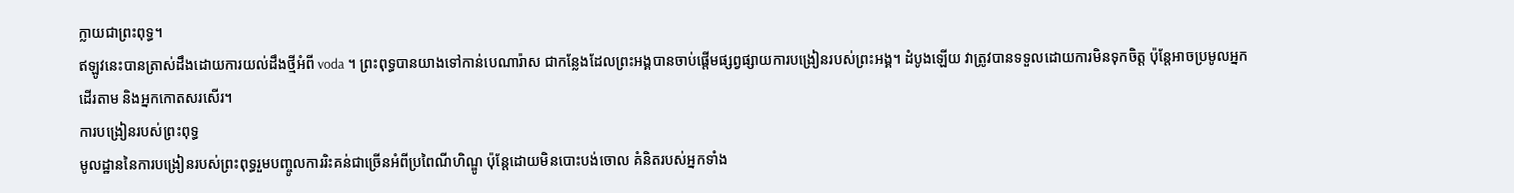ក្លាយជាព្រះពុទ្ធ។
ឥឡូវនេះបានត្រាស់ដឹងដោយការយល់ដឹងថ្មីអំពី voda ។ ព្រះពុទ្ធបានយាងទៅកាន់បេណារ៉ាស ជាកន្លែងដែលព្រះអង្គបានចាប់ផ្តើមផ្សព្វផ្សាយការបង្រៀនរបស់ព្រះអង្គ។ ដំបូងឡើយ វាត្រូវបានទទួលដោយការមិនទុកចិត្ត ប៉ុន្តែអាចប្រមូលអ្នកដើរតាម និងអ្នកកោតសរសើរ។
ការបង្រៀនរបស់ព្រះពុទ្ធ
មូលដ្ឋាននៃការបង្រៀនរបស់ព្រះពុទ្ធរួមបញ្ចូលការរិះគន់ជាច្រើនអំពីប្រពៃណីហិណ្ឌូ ប៉ុន្តែដោយមិនបោះបង់ចោល គំនិតរបស់អ្នកទាំង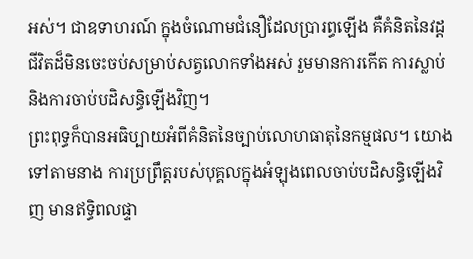អស់។ ជាឧទាហរណ៍ ក្នុងចំណោមជំនឿដែលប្រារព្ធឡើង គឺគំនិតនៃវដ្តជីវិតដ៏មិនចេះចប់សម្រាប់សត្វលោកទាំងអស់ រួមមានការកើត ការស្លាប់ និងការចាប់បដិសន្ធិឡើងវិញ។
ព្រះពុទ្ធក៏បានអធិប្បាយអំពីគំនិតនៃច្បាប់លោហធាតុនៃកម្មផល។ យោងទៅតាមនាង ការប្រព្រឹត្តរបស់បុគ្គលក្នុងអំឡុងពេលចាប់បដិសន្ធិឡើងវិញ មានឥទ្ធិពលផ្ទា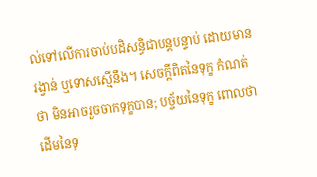ល់ទៅលើការចាប់បដិសន្ធិជាបន្តបន្ទាប់ ដោយមានរង្វាន់ ឬទោសស្មើនឹង។ សេចក្តីពិតនៃទុក្ខ កំណត់ថា មិនអាចរួចចាកទុក្ខបាន; បច្ច័យនៃទុក្ខ ពោលថា ដើមនៃទុ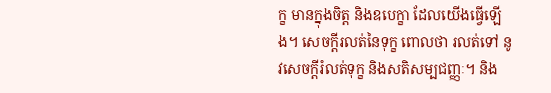ក្ខ មានក្នុងចិត្ត និងឧបេក្ខា ដែលយើងធ្វើឡើង។ សេចក្តីរលត់នៃទុក្ខ ពោលថា រលត់ទៅ នូវសេចក្តីរំលត់ទុក្ខ និងសតិសម្បជញ្ញៈ។ និង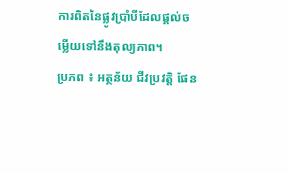ការពិតនៃផ្លូវប្រាំបីដែលផ្តល់ចម្លើយទៅនឹងតុល្យភាព។
ប្រភព ៖ អត្ថន័យ ជីវប្រវត្តិ ផែន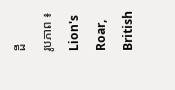ដី
រូបភាព ៖ Lion's Roar, British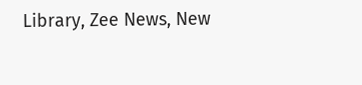Library, Zee News, New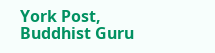York Post, Buddhist Guru